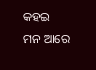କହଇ ମନ ଆରେ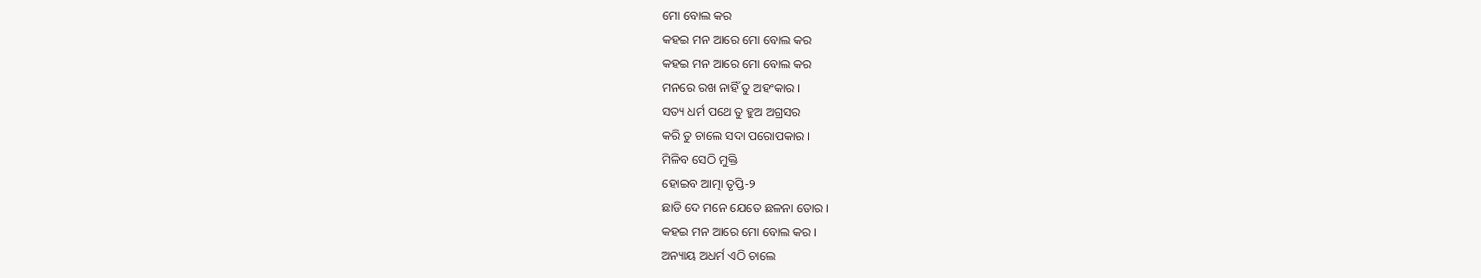ମୋ ବୋଲ କର
କହଇ ମନ ଆରେ ମୋ ବୋଲ କର
କହଇ ମନ ଆରେ ମୋ ବୋଲ କର
ମନରେ ରଖ ନାହିଁ ତୁ ଅହଂକାର ।
ସତ୍ୟ ଧର୍ମ ପଥେ ତୁ ହୁଅ ଅଗ୍ରସର
କରି ତୁ ଚାଲେ ସଦା ପରୋପକାର ।
ମିଳିବ ସେଠି ମୁକ୍ତି
ହୋଇବ ଆତ୍ମା ତୃପ୍ତି-୨
ଛାଡି ଦେ ମନେ ଯେତେ ଛଳନା ତୋର ।
କହଇ ମନ ଆରେ ମୋ ବୋଲ କର ।
ଅନ୍ୟାୟ ଅଧର୍ମ ଏଠି ଚାଲେ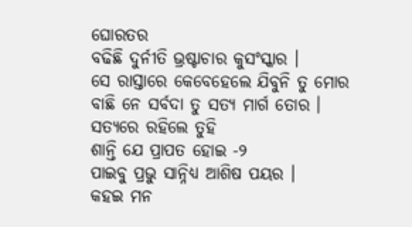ଘୋରତର
ବଢିଛି ଦୁର୍ନୀତି ଭ୍ରଷ୍ଟାଚାର କୁସଂସ୍କାର ।
ସେ ରାସ୍ତାରେ କେବେହେଲେ ଯିବୁନି ତୁ ମୋର
ବାଛି ନେ ସର୍ବଦା ତୁ ସତ୍ୟ ମାର୍ଗ ତୋର ।
ସତ୍ୟରେ ରହିଲେ ତୁହି
ଶାନ୍ତି ଯେ ପ୍ରାପତ ହୋଇ -୨
ପାଇବୁ ପ୍ରଭୁ ସାନ୍ନିଧ୍ୟ ଆଶିଷ ପୟର ।
କହଇ ମନ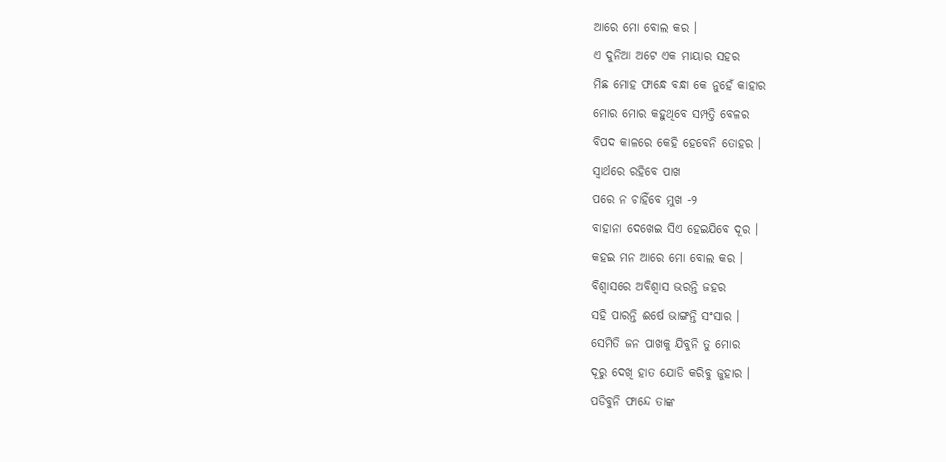ଆରେ ମୋ ବୋଲ କର ।
ଏ ଦୁନିଆ ଅଟେ ଏକ ମାୟାର ସହର
ମିଛ ମୋହ ଫାନ୍ଧେ ବନ୍ଧା କେ ନୁହେଁ କାହାର
ମୋର ମୋର କହୁଥିବେ ସମ୍ପତ୍ତି ବେଳର
ବିପଦ କାଳରେ କେହି ହେବେନି ତୋହର ।
ସ୍ବାର୍ଥରେ ରହିବେ ପାଖ
ପରେ ନ ଚାହିଁବେ ମୁଖ -୨
ବାହାନା ଦେଖେଇ ସିଏ ହେଇଯିବେ ଦୂର ।
କହଇ ମନ ଆରେ ମୋ ବୋଲ କର ।
ବିଶ୍ବାସରେ ଅବିଶ୍ବାସ ଭରନ୍ତି ଜହର
ସହି ପାରନ୍ତି ଈର୍ଷେ ଭାଙ୍ଗନ୍ତି ସଂସାର ।
ସେମିତି ଜନ ପାଖକୁ ଯିବୁନି ତୁ ମୋର
ଦୂରୁ ଦେଖି ହାତ ଯୋଡି କରିବୁ ଜୁହାର ।
ପଡିବୁନି ଫାନ୍ଦେ ତାଙ୍କ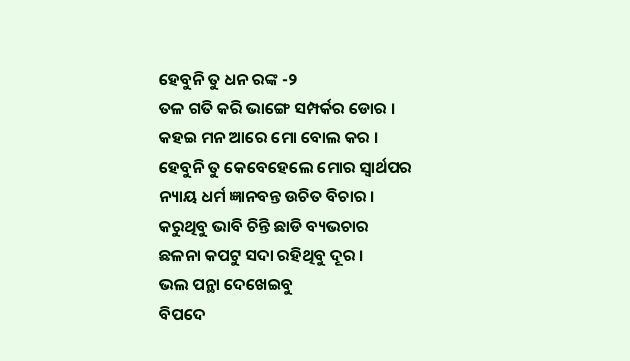ହେବୁନି ତୁ ଧନ ରଙ୍କ -୨
ତଳ ଗତି କରି ଭାଙ୍ଗେ ସମ୍ପର୍କର ଡୋର ।
କହଇ ମନ ଆରେ ମୋ ବୋଲ କର ।
ହେବୁନି ତୁ କେବେହେଲେ ମୋର ସ୍ବାର୍ଥପର
ନ୍ୟାୟ ଧର୍ମ ଜ୍ଞାନବନ୍ତ ଉଚିତ ବିଚାର ।
କରୁଥିବୁ ଭାବି ଚିନ୍ତି ଛାଡି ବ୍ୟଭଚାର
ଛଳନା କପଟୁ ସଦା ରହିଥିବୁ ଦୂର ।
ଭଲ ପନ୍ଥା ଦେଖେଇବୁ
ବିପଦେ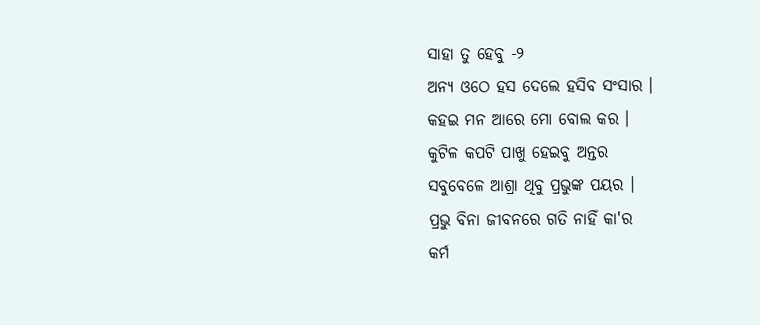ସାହା ତୁ ହେବୁ -୨
ଅନ୍ୟ ଓଠେ ହସ ଦେଲେ ହସିବ ସଂସାର ।
କହଇ ମନ ଆରେ ମୋ ବୋଲ କର ।
କୁଟିଳ କପଟି ପାଖୁ ହେଇବୁ ଅନ୍ତର
ସବୁବେଳେ ଆଶ୍ରା ଥିବୁ ପ୍ରଭୁଙ୍କ ପୟର ।
ପ୍ରଭୁ ବିନା ଜୀବନରେ ଗତି ନାହିଁ କା'ର
କର୍ମ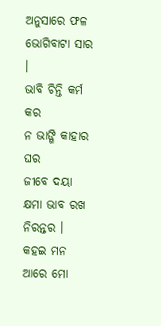ଅନୁସାରେ ଫଳ ଭୋଗିବାଟା ସାର ।
ଭାବି ଚିନ୍ତି କର୍ମ କର
ନ ଭାଙ୍ଗି କାହାର ଘର
ଜୀବେ ଦୟା କ୍ଷମା ଭାବ ରଖ ନିରନ୍ତର ।
କହଇ ମନ ଆରେ ମୋ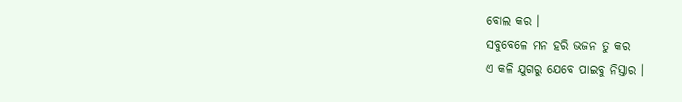ବୋଲ କର ।
ସବୁବେଳେ ମନ ହରି ଭଜନ ତୁ କର
ଏ କଳି ଯୁଗରୁ ଯେବେ ପାଇବୁ ନିସ୍ତାର ।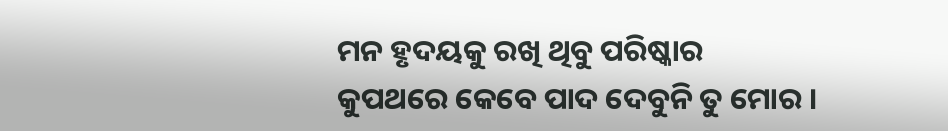ମନ ହୃଦୟକୁ ରଖି ଥିବୁ ପରିଷ୍କାର
କୁପଥରେ କେବେ ପାଦ ଦେବୁନି ତୁ ମୋର ।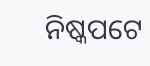ନିଷ୍କପଟେ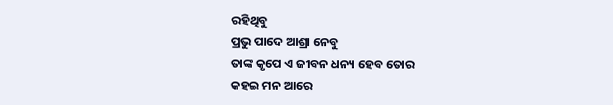ରହିଥିବୁ
ପ୍ରଭୁ ପାଦେ ଆଶ୍ରା ନେବୁ
ତାଙ୍କ କୃପେ ଏ ଜୀବନ ଧନ୍ୟ ହେବ ତୋର
କହଇ ମନ ଆରେ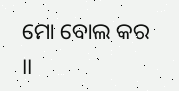ମୋ ବୋଲ କର ।।